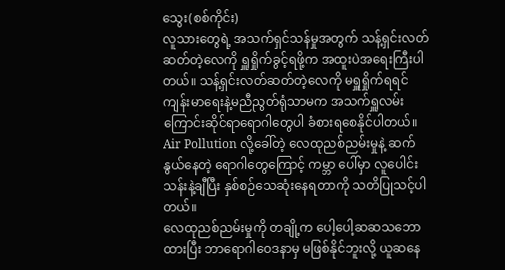သွေး(စစ်ကိုင်း)
လူသားတွေရဲ့ အသက်ရှင်သန်မှုအတွက် သန့်ရှင်းလတ်ဆတ်တဲ့လေကို ရှူရှိုက်ခွင့်ရဖို့က အထူးပဲအရေးကြီးပါတယ်။ သန့်ရှင်းလတ်ဆတ်တဲ့လေကို မရှူရှိုက်ရရင် ကျန်းမာရေးနဲ့မညီညွတ်ရုံသာမက အသက်ရှူလမ်းကြောင်းဆိုင်ရာရောဂါတွေပါ ခံစားရစေနိုင်ပါတယ်။ Air Pollution လို့ခေါ်တဲ့ လေထုညစ်ညမ်းမှုနဲ့ ဆက်နွယ်နေတဲ့ ရောဂါတွေကြောင့် ကမ္ဘာ ပေါ်မှာ လူပေါင်းသန်းနဲ့ချီပြီး နှစ်စဉ်သေဆုံးနေရတာကို သတိပြုသင့်ပါတယ်။
လေထုညစ်ညမ်းမှုကို တချို့က ပေါ့ပေါ့ဆဆသဘောထားပြီး ဘာရောဂါဝေဒနာမှ မဖြစ်နိုင်ဘူးလို့ ယူဆနေ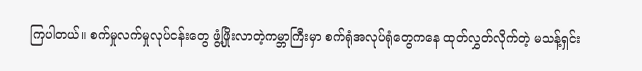ကြပါတယ်။ စက်မှုလက်မှုလုပ်ငန်းတွေ ဖွံ့ဖြိုးလာတဲ့ကမ္ဘာကြီးမှာ စက်ရုံအလုပ်ရုံတွေကနေ ထုတ်လွှတ်လိုက်တဲ့ မသန့်ရှင်း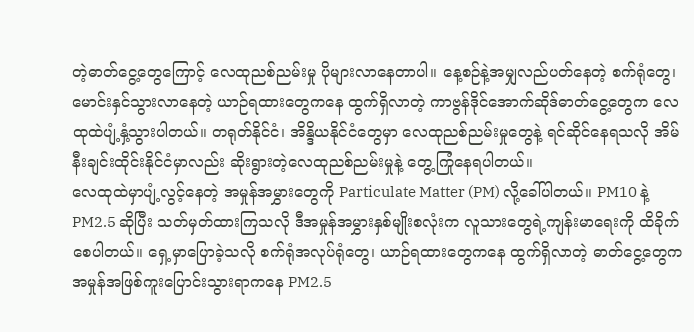တဲ့ဓာတ်ငွေ့တွေကြောင့် လေထုညစ်ညမ်းမှု ပိုများလာနေတာပါ။ နေ့စဉ်နဲ့အမျှလည်ပတ်နေတဲ့ စက်ရုံတွေ၊ မောင်းနှင်သွားလာနေတဲ့ ယာဉ်ရထားတွေကနေ ထွက်ရှိလာတဲ့ ကာဗွန်ဒိုင်အောက်ဆိုဒ်ဓာတ်ငွေ့တွေက လေထုထဲပျံ့နှံ့သွားပါတယ်။ တရုတ်နိုင်ငံ၊ အိန္ဒိယနိုင်ငံတွေမှာ လေထုညစ်ညမ်းမှုတွေနဲ့ ရင်ဆိုင်နေရသလို အိမ်နီးချင်းထိုင်းနိုင်ငံမှာလည်း ဆိုးရွားတဲ့လေထုညစ်ညမ်းမှုနဲ့ တွေ့ကြုံနေရပါတယ်။
လေထုထဲမှာပျံ့လွင့်နေတဲ့ အမှုန်အမွှားတွေကို Particulate Matter (PM) လို့ခေါ်ပါတယ်။ PM10 နဲ့ PM2.5 ဆိုပြီး သတ်မှတ်ထားကြသလို ဒီအမှုန်အမွှားနှစ်မျိုးစလုံးက လူသားတွေရဲ့ကျန်းမာရေးကို ထိခိုက်စေပါတယ်။ ရှေ့မှာပြောခဲ့သလို စက်ရုံအလုပ်ရုံတွေ၊ ယာဉ်ရထားတွေကနေ ထွက်ရှိလာတဲ့ ဓာတ်ငွေ့တွေက အမှုန်အဖြစ်ကူးပြောင်းသွားရာကနေ PM2.5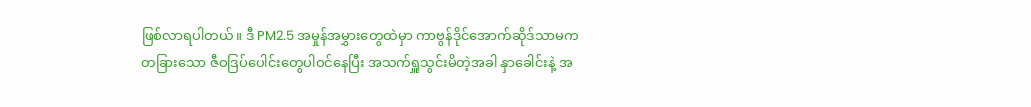ဖြစ်လာရပါတယ်။ ဒီ PM2.5 အမှုန်အမွှားတွေထဲမှာ ကာဗွန်ဒိုင်အောက်ဆိုဒ်သာမက တခြားသော ဇီဝဒြပ်ပေါင်းတွေပါဝင်နေပြီး အသက်ရှူသွင်းမိတဲ့အခါ နှာခေါင်းနဲ့ အ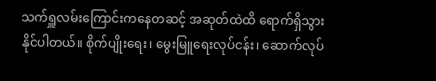သက်ရှူလမ်းကြောင်းကနေတဆင့် အဆုတ်ထဲထိ ရောက်ရှိသွားနိုင်ပါတယ်။ စိုက်ပျိုးရေး၊ မွေးမြူရေးလုပ်ငန်း၊ ဆောက်လုပ်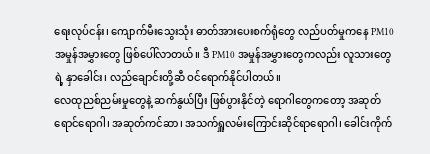ရေးလုပ်ငန်း၊ ကျောက်မီးသွေးသုံး ဓာတ်အားပေးစက်ရုံတွေ လည်ပတ်မှုကနေ PM10 အမှုန်အမွှားတွေ ဖြစ်ပေါ်လာတယ်။ ဒီ PM10 အမှုန်အမွှားတွေကလည်း လူသားတွေရဲ့ နှာခေါင်း၊ လည်ချောင်းတို့ဆီ ဝင်ရောက်နိုင်ပါတယ်။
လေထုညစ်ညမ်းမှုတွေနဲ့ ဆက်နွယ်ပြီး ဖြစ်ပွားနိုင်တဲ့ ရောဂါတွေကတော့ အဆုတ်ရောင်ရောဂါ၊ အဆုတ်ကင်ဆာ၊ အသက်ရှူလမ်းကြောင်းဆိုင်ရာရောဂါ၊ ခေါင်းကိုက်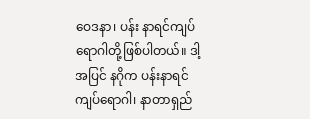ဝေဒနာ၊ ပန်း နာရင်ကျပ်ရောဂါတို့ဖြစ်ပါတယ်။ ဒါ့အပြင် နဂိုက ပန်းနာရင်ကျပ်ရောဂါ၊ နာတာရှည်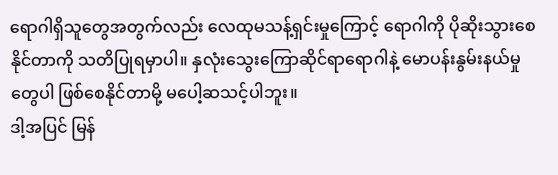ရောဂါရှိသူတွေအတွက်လည်း လေထုမသန့်ရှင်းမှုကြောင့် ရောဂါကို ပိုဆိုးသွားစေနိုင်တာကို သတိပြုရမှာပါ။ နှလုံးသွေးကြောဆိုင်ရာရောဂါနဲ့ မောပန်းနွမ်းနယ်မှုတွေပါ ဖြစ်စေနိုင်တာမို့ မပေါ့ဆသင့်ပါဘူး။
ဒါ့အပြင် မြန်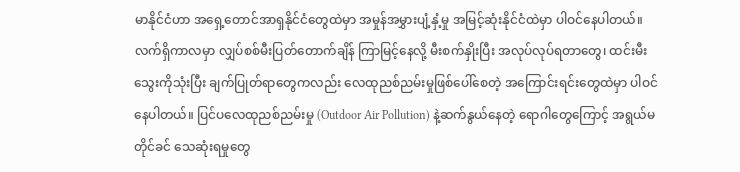မာနိုင်ငံဟာ အရှေ့တောင်အာရှနိုင်ငံတွေထဲမှာ အမှုန်အမွှားပျံ့နှံ့မှု အမြင့်ဆုံးနိုင်ငံထဲမှာ ပါဝင်နေပါတယ်။ လက်ရှိကာလမှာ လျှပ်စစ်မီးပြတ်တောက်ချိန် ကြာမြင့်နေလို့ မီးစက်နှိုးပြီး အလုပ်လုပ်ရတာတွေ၊ ထင်းမီးသွေးကိုသုံးပြီး ချက်ပြုတ်ရာတွေကလည်း လေထုညစ်ညမ်းမှုဖြစ်ပေါ်စေတဲ့ အကြောင်းရင်းတွေထဲမှာ ပါဝင်နေပါတယ်။ ပြင်ပလေထုညစ်ညမ်းမှု (Outdoor Air Pollution) နဲ့ဆက်နွယ်နေတဲ့ ရောဂါတွေကြောင့် အရွယ်မတိုင်ခင် သေဆုံးရမှုတွေ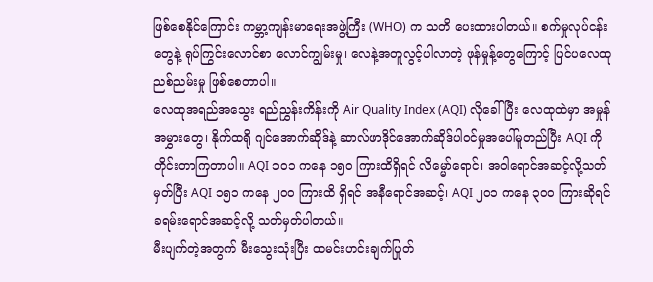ဖြစ်စေနိုင်ကြောင်း ကမ္ဘာ့ကျန်းမာရေးအဖွဲ့ကြီး (WHO) က သတိ ပေးထားပါတယ်။ စက်မှုလုပ်ငန်းတွေနဲ့ ရုပ်ကြွင်းလောင်စာ လောင်ကျွမ်းမှု၊ လေနဲ့အတူလွင့်ပါလာတဲ့ ဖုန်မှုန့်တွေကြောင့် ပြင်ပလေထုညစ်ညမ်းမှု ဖြစ်စေတာပါ။
လေထုအရည်အသွေး ရည်ညွှန်းကိန်းကို Air Quality Index (AQI) လိုခေါ်ပြီး လေထုထဲမှာ အမှုန်အမွှားတွေ၊ နိုက်ထရို ဂျင်အောက်ဆိုဒ်နဲ့ ဆာလ်ဖာဒိုင်အောက်ဆိုဒ်ပါဝင်မှုအပေါ်မူတည်ပြီး AQI ကိုတိုင်းတာကြတာပါ။ AQI ၁၀၁ ကနေ ၁၅၀ ကြားထိရှိရင် လိမ္မော်ရောင်၊ အဝါရောင်အဆင့်လို့သတ်မှတ်ပြီး AQI ၁၅၁ ကနေ ၂၀၀ ကြားထိ ရှိရင် အနီရောင်အဆင့်၊ AQI ၂၀၁ ကနေ ၃၀၀ ကြားဆိုရင် ခရမ်းရောင်အဆင့်လို့ သတ်မှတ်ပါတယ်။
မီးပျက်တဲ့အတွက် မီးသွေးသုံးပြီး ထမင်းဟင်းချက်ပြုတ်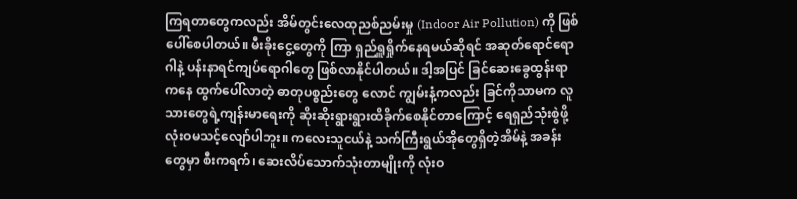ကြရတာတွေကလည်း အိမ်တွင်းလေထုညစ်ညမ်းမှု (Indoor Air Pollution) ကို ဖြစ်ပေါ်စေပါတယ်။ မီးခိုးငွေ့တွေကို ကြာ ရှည်ရှူရှိုက်နေရမယ်ဆိုရင် အဆုတ်ရောင်ရောဂါနဲ့ ပန်းနာရင်ကျပ်ရောဂါတွေ ဖြစ်လာနိုင်ပါတယ်။ ဒါ့အပြင် ခြင်ဆေးခွေထွန်းရာကနေ ထွက်ပေါ်လာတဲ့ ဓာတုပစ္စည်းတွေ လောင် ကျွမ်းနံ့ကလည်း ခြင်ကိုသာမက လူသားတွေရဲ့ကျန်းမာရေးကို ဆိုးဆိုးရွားရွားထိခိုက်စေနိုင်တာကြောင့် ရေရှည်သုံးစွဲဖို့ လုံးဝမသင့်လျော်ပါဘူး။ ကလေးသူငယ်နဲ့ သက်ကြီးရွယ်အိုတွေရှိတဲ့အိမ်နဲ့ အခန်းတွေမှာ စီးကရက်၊ ဆေးလိပ်သောက်သုံးတာမျိုးကို လုံးဝ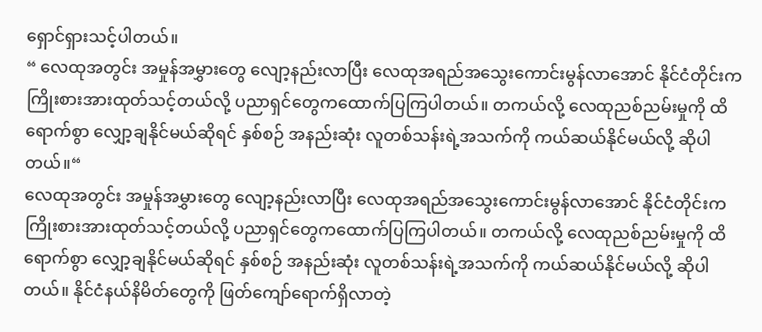ရှောင်ရှားသင့်ပါတယ်။
“ လေထုအတွင်း အမှုန်အမွှားတွေ လျော့နည်းလာပြီး လေထုအရည်အသွေးကောင်းမွန်လာအောင် နိုင်ငံတိုင်းက ကြိုးစားအားထုတ်သင့်တယ်လို့ ပညာရှင်တွေကထောက်ပြကြပါတယ်။ တကယ်လို့ လေထုညစ်ညမ်းမှုကို ထိရောက်စွာ လျှော့ချနိုင်မယ်ဆိုရင် နှစ်စဉ် အနည်းဆုံး လူတစ်သန်းရဲ့အသက်ကို ကယ်ဆယ်နိုင်မယ်လို့ ဆိုပါတယ်။“
လေထုအတွင်း အမှုန်အမွှားတွေ လျော့နည်းလာပြီး လေထုအရည်အသွေးကောင်းမွန်လာအောင် နိုင်ငံတိုင်းက ကြိုးစားအားထုတ်သင့်တယ်လို့ ပညာရှင်တွေကထောက်ပြကြပါတယ်။ တကယ်လို့ လေထုညစ်ညမ်းမှုကို ထိရောက်စွာ လျှော့ချနိုင်မယ်ဆိုရင် နှစ်စဉ် အနည်းဆုံး လူတစ်သန်းရဲ့အသက်ကို ကယ်ဆယ်နိုင်မယ်လို့ ဆိုပါတယ်။ နိုင်ငံနယ်နိမိတ်တွေကို ဖြတ်ကျော်ရောက်ရှိလာတဲ့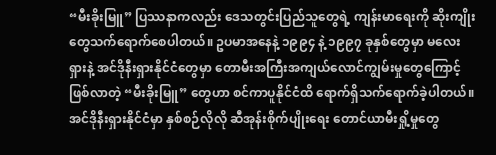“မီးခိုးမြူ” ပြဿနာကလည်း ဒေသတွင်းပြည်သူတွေရဲ့ ကျန်းမာရေးကို ဆိုးကျိုးတွေသက်ရောက်စေပါတယ်။ ဥပမာအနေနဲ့ ၁၉၉၄ နဲ့ ၁၉၉၇ ခုနှစ်တွေမှာ မလေးရှားနဲ့ အင်ဒိုနီးရှားနိုင်ငံတွေမှာ တောမီးအကြီးအကျယ်လောင်ကျွမ်းမှုတွေကြောင့်ဖြစ်လာတဲ့ “မီးခိုးမြူ” တွေဟာ စင်ကာပူနိုင်ငံထိ ရောက်ရှိသက်ရောက်ခဲ့ပါတယ်။ အင်ဒိုနီးရှားနိုင်ငံမှာ နှစ်စဉ်လိုလို ဆီအုန်းစိုက်ပျိုးရေး တောင်ယာမီးရှို့မှုတွေ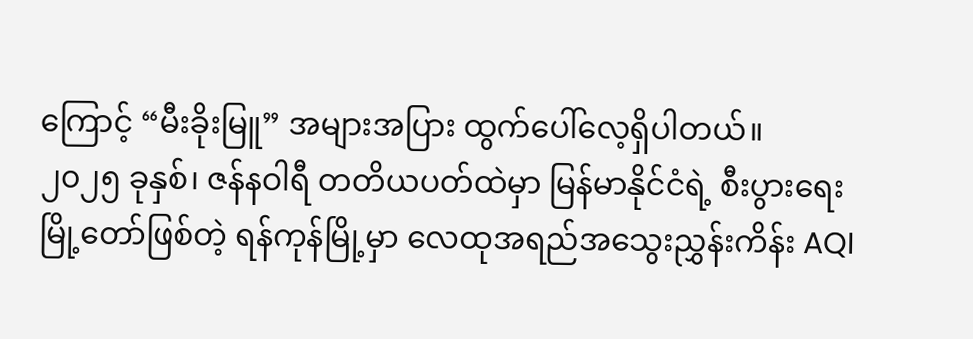ကြောင့် “မီးခိုးမြူ” အများအပြား ထွက်ပေါ်လေ့ရှိပါတယ်။
၂၀၂၅ ခုနှစ်၊ ဇန်နဝါရီ တတိယပတ်ထဲမှာ မြန်မာနိုင်ငံရဲ့ စီးပွားရေးမြို့တော်ဖြစ်တဲ့ ရန်ကုန်မြို့မှာ လေထုအရည်အသွေးညွှန်းကိန်း AQI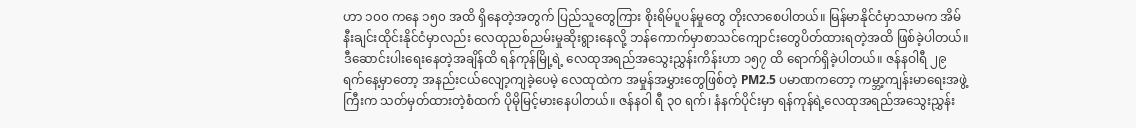ဟာ ၁၀၀ ကနေ ၁၅၀ အထိ ရှိနေတဲ့အတွက် ပြည်သူတွေကြား စိုးရိမ်ပူပန်မှုတွေ တိုးလာစေပါတယ်။ မြန်မာနိုင်ငံမှာသာမက အိမ်နီးချင်းထိုင်းနိုင်ငံမှာလည်း လေထုညစ်ညမ်းမှုဆိုးရွားနေလို့ ဘန်ကောက်မှာစာသင်ကျောင်းတွေပိတ်ထားရတဲ့အထိ ဖြစ်ခဲ့ပါတယ်။ ဒီဆောင်းပါးရေးနေတဲ့အချိန်ထိ ရန်ကုန်မြို့ရဲ့ လေထုအရည်အသွေးညွှန်းကိန်းဟာ ၁၅၇ ထိ ရောက်ရှိခဲ့ပါတယ်။ ဇန်နဝါရီ ၂၉ ရက်နေ့မှာတော့ အနည်းငယ်လျော့ကျခဲ့ပေမဲ့ လေထုထဲက အမှုန်အမွှားတွေဖြစ်တဲ့ PM2.5 ပမာဏကတော့ ကမ္ဘာ့ကျန်းမာရေးအဖွဲ့ကြီးက သတ်မှတ်ထားတဲ့စံထက် ပိုမိုမြင့်မားနေပါတယ်။ ဇန်နဝါ ရီ ၃၀ ရက်၊ နံနက်ပိုင်းမှာ ရန်ကုန်ရဲ့လေထုအရည်အသွေးညွှန်း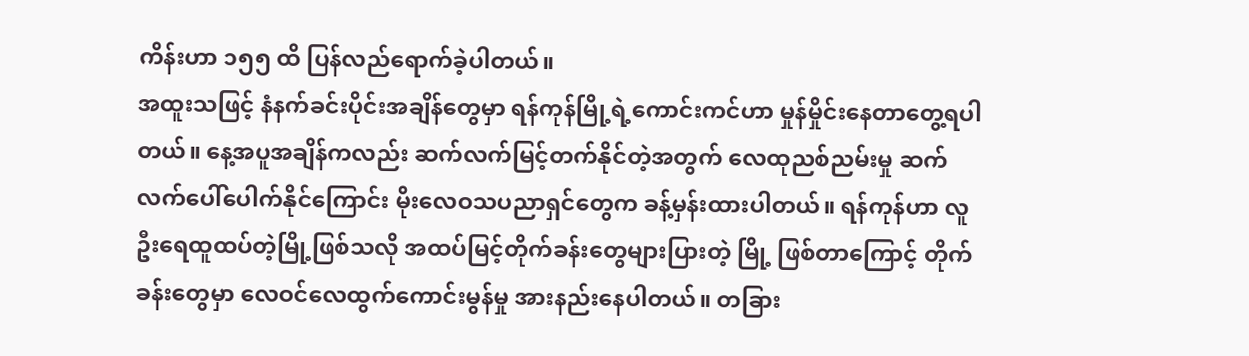ကိန်းဟာ ၁၅၅ ထိ ပြန်လည်ရောက်ခဲ့ပါတယ်။
အထူးသဖြင့် နံနက်ခင်းပိုင်းအချိန်တွေမှာ ရန်ကုန်မြို့ရဲ့ကောင်းကင်ဟာ မှုန်မှိုင်းနေတာတွေ့ရပါတယ်။ နေ့အပူအချိန်ကလည်း ဆက်လက်မြင့်တက်နိုင်တဲ့အတွက် လေထုညစ်ညမ်းမှု ဆက်လက်ပေါ်ပေါက်နိုင်ကြောင်း မိုးလေဝသပညာရှင်တွေက ခန့်မှန်းထားပါတယ်။ ရန်ကုန်ဟာ လူဦးရေထူထပ်တဲ့မြို့ဖြစ်သလို အထပ်မြင့်တိုက်ခန်းတွေများပြားတဲ့ မြို့ ဖြစ်တာကြောင့် တိုက်ခန်းတွေမှာ လေဝင်လေထွက်ကောင်းမွန်မှု အားနည်းနေပါတယ်။ တခြား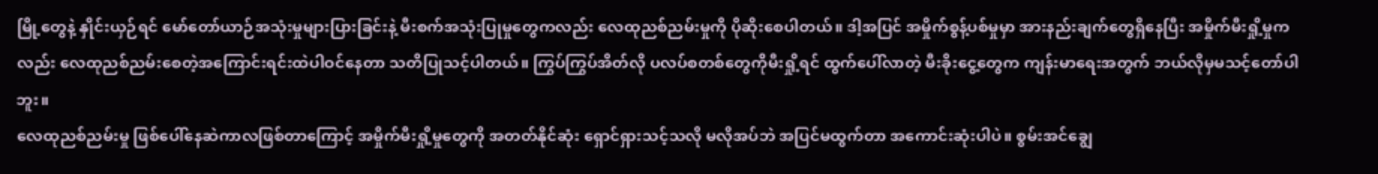မြို့တွေနဲ့ နှိုင်းယှဉ်ရင် မော်တော်ယာဉ်အသုံးမှုများပြားခြင်းနဲ့ မီးစက်အသုံးပြုမှုတွေကလည်း လေထုညစ်ညမ်းမှုကို ပိုဆိုးစေပါတယ်။ ဒါ့အပြင် အမှိုက်စွန့်ပစ်မှုမှာ အားနည်းချက်တွေရှိနေပြီး အမှိုက်မီးရှို့မှုကလည်း လေထုညစ်ညမ်းစေတဲ့အကြောင်းရင်းထဲပါဝင်နေတာ သတိပြုသင့်ပါတယ်။ ကြွပ်ကြွပ်အိတ်လို ပလပ်စတစ်တွေကိုမီးရှို့ရင် ထွက်ပေါ်လာတဲ့ မီးခိုးငွေ့တွေက ကျန်းမာရေးအတွက် ဘယ်လိုမှမသင့်တော်ပါဘူး။
လေထုညစ်ညမ်းမှု ဖြစ်ပေါ်နေဆဲကာလဖြစ်တာကြောင့် အမှိုက်မီးရှို့မှုတွေကို အတတ်နိုင်ဆုံး ရှောင်ရှားသင့်သလို မလိုအပ်ဘဲ အပြင်မထွက်တာ အကောင်းဆုံးပါပဲ။ စွမ်းအင်ချွေ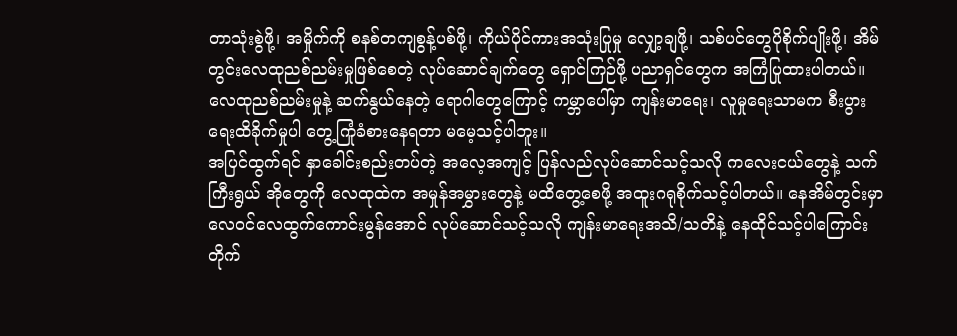တာသုံးစွဲဖို့၊ အမှိုက်ကို စနစ်တကျစွန့်ပစ်ဖို့၊ ကိုယ်ပိုင်ကားအသုံးပြုမှု လျှော့ချဖို့၊ သစ်ပင်တွေပိုစိုက်ပျိုးဖို့၊ အိမ်တွင်းလေထုညစ်ညမ်းမှုဖြစ်စေတဲ့ လုပ်ဆောင်ချက်တွေ ရှောင်ကြဉ်ဖို့ ပညာရှင်တွေက အကြံပြုထားပါတယ်။ လေထုညစ်ညမ်းမှုနဲ့ ဆက်နွယ်နေတဲ့ ရောဂါတွေကြောင့် ကမ္ဘာပေါ်မှာ ကျန်းမာရေး၊ လူမှုရေးသာမက စီးပွားရေးထိခိုက်မှုပါ တွေ့ကြုံခံစားနေရတာ မမေ့သင့်ပါဘူး။
အပြင်ထွက်ရင် နှာခေါင်းစည်းတပ်တဲ့ အလေ့အကျင့် ပြန်လည်လုပ်ဆောင်သင့်သလို ကလေးငယ်တွေနဲ့ သက်ကြီးရွယ် အိုတွေကို လေထုထဲက အမှုန်အမွှားတွေနဲ့ မထိတွေ့စေဖို့ အထူးဂရုစိုက်သင့်ပါတယ်။ နေအိမ်တွင်းမှာ လေဝင်လေထွက်ကောင်းမွန်အောင် လုပ်ဆောင်သင့်သလို ကျန်းမာရေးအသိ/သတိနဲ့ နေထိုင်သင့်ပါကြောင်း တိုက်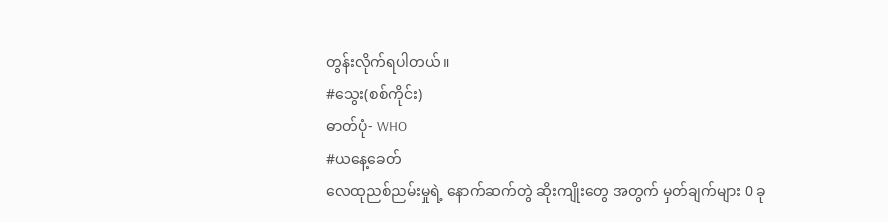တွန်းလိုက်ရပါတယ်။
#သွေး(စစ်ကိုင်း)
ဓာတ်ပုံ- WHO
#ယနေ့ခေတ်
လေထုညစ်ညမ်းမှုရဲ့ နောက်ဆက်တွဲ ဆိုးကျိုးတွေ အတွက် မှတ်ချက်များ 0 ခု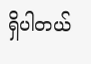ရှိပါတယ်